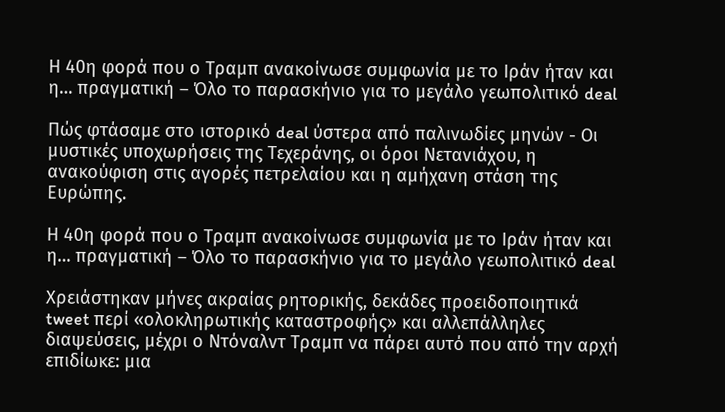Η 40η φορά που ο Τραμπ ανακοίνωσε συμφωνία με το Ιράν ήταν και η… πραγματική – Όλο το παρασκήνιο για το μεγάλο γεωπολιτικό deal

Πώς φτάσαμε στο ιστορικό deal ύστερα από παλινωδίες μηνών - Οι μυστικές υποχωρήσεις της Τεχεράνης, οι όροι Νετανιάχου, η ανακούφιση στις αγορές πετρελαίου και η αμήχανη στάση της Ευρώπης.

Η 40η φορά που ο Τραμπ ανακοίνωσε συμφωνία με το Ιράν ήταν και η… πραγματική – Όλο το παρασκήνιο για το μεγάλο γεωπολιτικό deal

Χρειάστηκαν μήνες ακραίας ρητορικής, δεκάδες προειδοποιητικά tweet περί «ολοκληρωτικής καταστροφής» και αλλεπάλληλες διαψεύσεις, μέχρι ο Ντόναλντ Τραμπ να πάρει αυτό που από την αρχή επιδίωκε: μια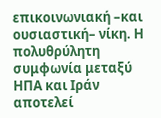επικοινωνιακή –και ουσιαστική– νίκη. Η πολυθρύλητη συμφωνία μεταξύ ΗΠΑ και Ιράν αποτελεί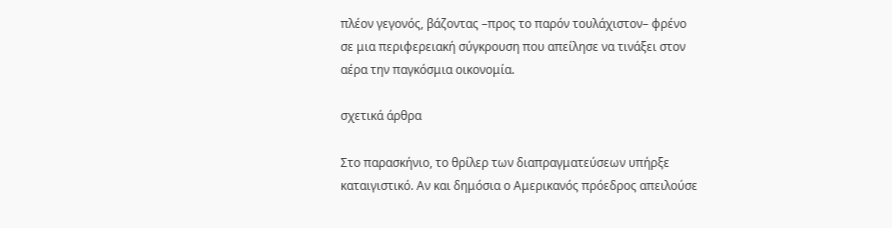πλέον γεγονός, βάζοντας –προς το παρόν τουλάχιστον– φρένο σε μια περιφερειακή σύγκρουση που απείλησε να τινάξει στον αέρα την παγκόσμια οικονομία.

σχετικά άρθρα

Στο παρασκήνιο, το θρίλερ των διαπραγματεύσεων υπήρξε καταιγιστικό. Αν και δημόσια ο Αμερικανός πρόεδρος απειλούσε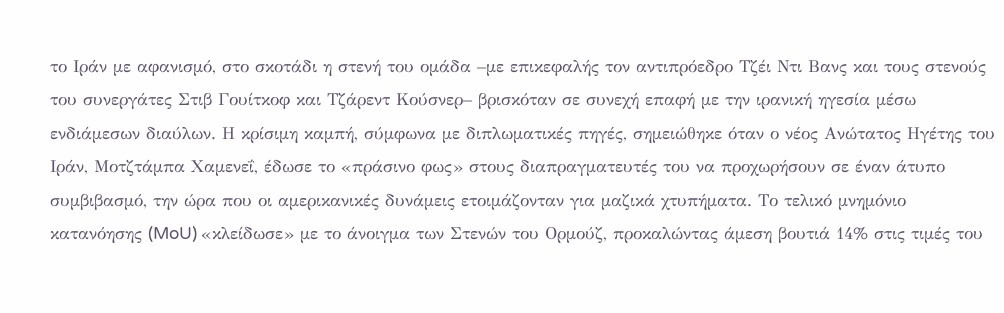το Ιράν με αφανισμό, στο σκοτάδι η στενή του ομάδα –με επικεφαλής τον αντιπρόεδρο Τζέι Ντι Βανς και τους στενούς του συνεργάτες Στιβ Γουίτκοφ και Τζάρεντ Κούσνερ– βρισκόταν σε συνεχή επαφή με την ιρανική ηγεσία μέσω ενδιάμεσων διαύλων. Η κρίσιμη καμπή, σύμφωνα με διπλωματικές πηγές, σημειώθηκε όταν ο νέος Ανώτατος Ηγέτης του Ιράν, Μοτζτάμπα Χαμενεΐ, έδωσε το «πράσινο φως» στους διαπραγματευτές του να προχωρήσουν σε έναν άτυπο συμβιβασμό, την ώρα που οι αμερικανικές δυνάμεις ετοιμάζονταν για μαζικά χτυπήματα. Το τελικό μνημόνιο κατανόησης (MoU) «κλείδωσε» με το άνοιγμα των Στενών του Ορμούζ, προκαλώντας άμεση βουτιά 14% στις τιμές του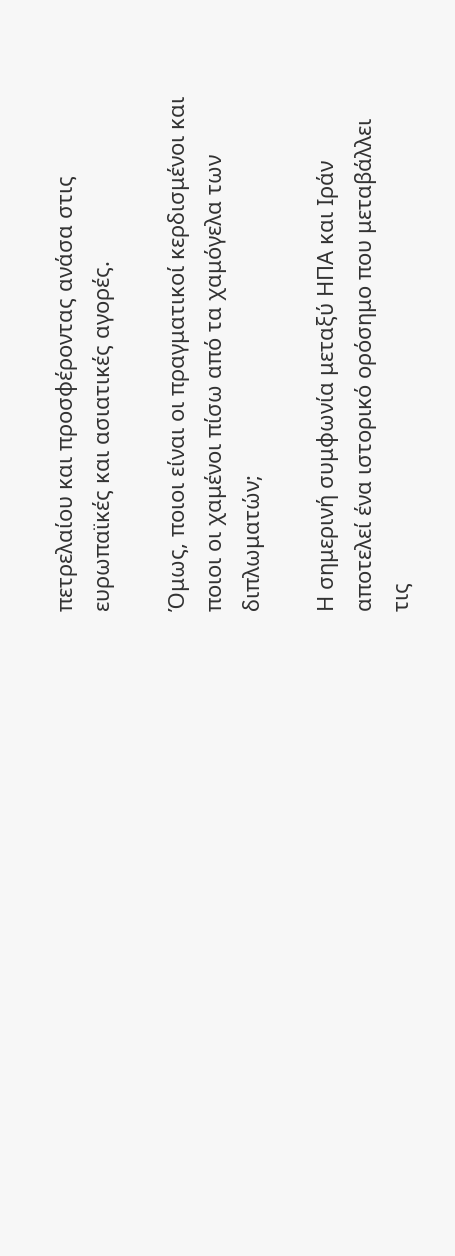πετρελαίου και προσφέροντας ανάσα στις ευρωπαϊκές και ασιατικές αγορές.

Όμως, ποιοι είναι οι πραγματικοί κερδισμένοι και ποιοι οι χαμένοι πίσω από τα χαμόγελα των διπλωματών;

Η σημερινή συμφωνία μεταξύ ΗΠΑ και Ιράν αποτελεί ένα ιστορικό ορόσημο που μεταβάλλει τις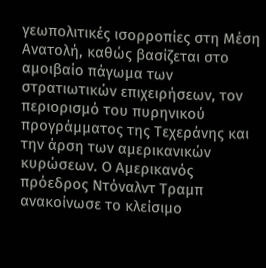γεωπολιτικές ισορροπίες στη Μέση Ανατολή, καθώς βασίζεται στο αμοιβαίο πάγωμα των στρατιωτικών επιχειρήσεων, τον περιορισμό του πυρηνικού προγράμματος της Τεχεράνης και την άρση των αμερικανικών κυρώσεων. Ο Αμερικανός πρόεδρος Ντόναλντ Τραμπ ανακοίνωσε το κλείσιμο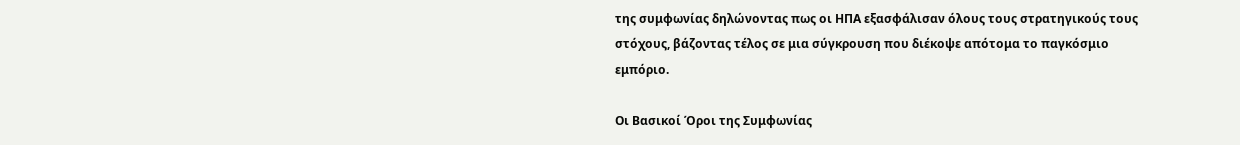της συμφωνίας δηλώνοντας πως οι ΗΠΑ εξασφάλισαν όλους τους στρατηγικούς τους στόχους, βάζοντας τέλος σε μια σύγκρουση που διέκοψε απότομα το παγκόσμιο εμπόριο.

Οι Βασικοί Όροι της Συμφωνίας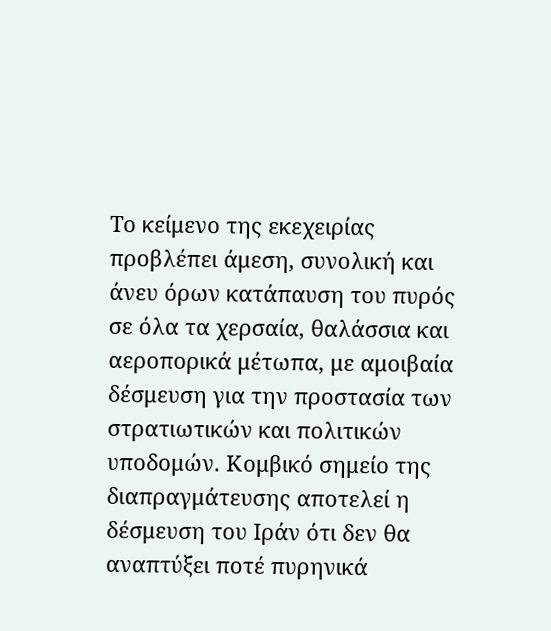Το κείμενο της εκεχειρίας προβλέπει άμεση, συνολική και άνευ όρων κατάπαυση του πυρός σε όλα τα χερσαία, θαλάσσια και αεροπορικά μέτωπα, με αμοιβαία δέσμευση για την προστασία των στρατιωτικών και πολιτικών υποδομών. Κομβικό σημείο της διαπραγμάτευσης αποτελεί η δέσμευση του Ιράν ότι δεν θα αναπτύξει ποτέ πυρηνικά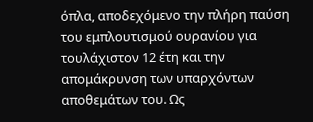όπλα, αποδεχόμενο την πλήρη παύση του εμπλουτισμού ουρανίου για τουλάχιστον 12 έτη και την απομάκρυνση των υπαρχόντων αποθεμάτων του. Ως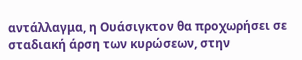αντάλλαγμα, η Ουάσιγκτον θα προχωρήσει σε σταδιακή άρση των κυρώσεων, στην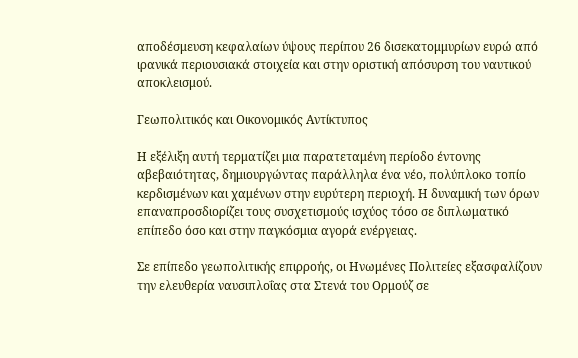αποδέσμευση κεφαλαίων ύψους περίπου 26 δισεκατομμυρίων ευρώ από ιρανικά περιουσιακά στοιχεία και στην οριστική απόσυρση του ναυτικού αποκλεισμού.

Γεωπολιτικός και Οικονομικός Αντίκτυπος

Η εξέλιξη αυτή τερματίζει μια παρατεταμένη περίοδο έντονης αβεβαιότητας, δημιουργώντας παράλληλα ένα νέο, πολύπλοκο τοπίο κερδισμένων και χαμένων στην ευρύτερη περιοχή. Η δυναμική των όρων επαναπροσδιορίζει τους συσχετισμούς ισχύος τόσο σε διπλωματικό επίπεδο όσο και στην παγκόσμια αγορά ενέργειας.

Σε επίπεδο γεωπολιτικής επιρροής, οι Ηνωμένες Πολιτείες εξασφαλίζουν την ελευθερία ναυσιπλοΐας στα Στενά του Ορμούζ σε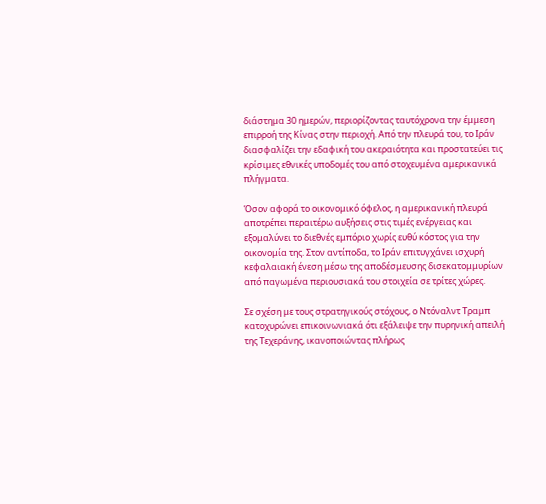διάστημα 30 ημερών, περιορίζοντας ταυτόχρονα την έμμεση επιρροή της Κίνας στην περιοχή. Από την πλευρά του, το Ιράν διασφαλίζει την εδαφική του ακεραιότητα και προστατεύει τις κρίσιμες εθνικές υποδομές του από στοχευμένα αμερικανικά πλήγματα.

Όσον αφορά το οικονομικό όφελος, η αμερικανική πλευρά αποτρέπει περαιτέρω αυξήσεις στις τιμές ενέργειας και εξομαλύνει το διεθνές εμπόριο χωρίς ευθύ κόστος για την οικονομία της. Στον αντίποδα, το Ιράν επιτυγχάνει ισχυρή κεφαλαιακή ένεση μέσω της αποδέσμευσης δισεκατομμυρίων από παγωμένα περιουσιακά του στοιχεία σε τρίτες χώρες.

Σε σχέση με τους στρατηγικούς στόχους, ο Ντόναλντ Τραμπ κατοχυρώνει επικοινωνιακά ότι εξάλειψε την πυρηνική απειλή της Τεχεράνης, ικανοποιώντας πλήρως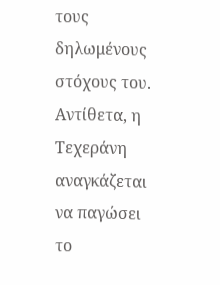τους δηλωμένους στόχους του. Αντίθετα, η Τεχεράνη αναγκάζεται να παγώσει το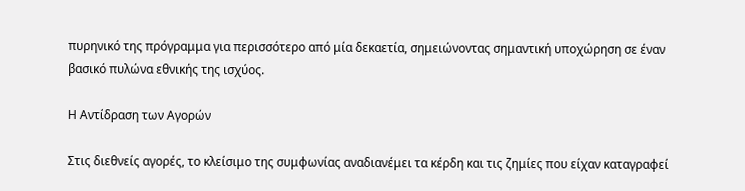πυρηνικό της πρόγραμμα για περισσότερο από μία δεκαετία, σημειώνοντας σημαντική υποχώρηση σε έναν βασικό πυλώνα εθνικής της ισχύος.

Η Αντίδραση των Αγορών

Στις διεθνείς αγορές, το κλείσιμο της συμφωνίας αναδιανέμει τα κέρδη και τις ζημίες που είχαν καταγραφεί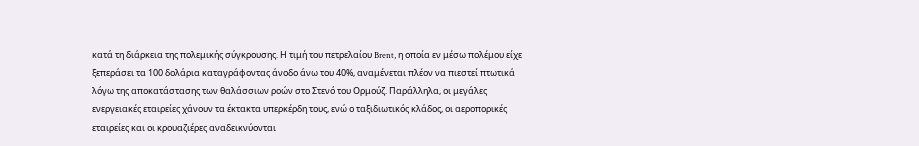κατά τη διάρκεια της πολεμικής σύγκρουσης. Η τιμή του πετρελαίου Brent, η οποία εν μέσω πολέμου είχε ξεπεράσει τα 100 δολάρια καταγράφοντας άνοδο άνω του 40%, αναμένεται πλέον να πιεστεί πτωτικά λόγω της αποκατάστασης των θαλάσσιων ροών στο Στενό του Ορμούζ. Παράλληλα, οι μεγάλες ενεργειακές εταιρείες χάνουν τα έκτακτα υπερκέρδη τους, ενώ ο ταξιδιωτικός κλάδος, οι αεροπορικές εταιρείες και οι κρουαζιέρες αναδεικνύονται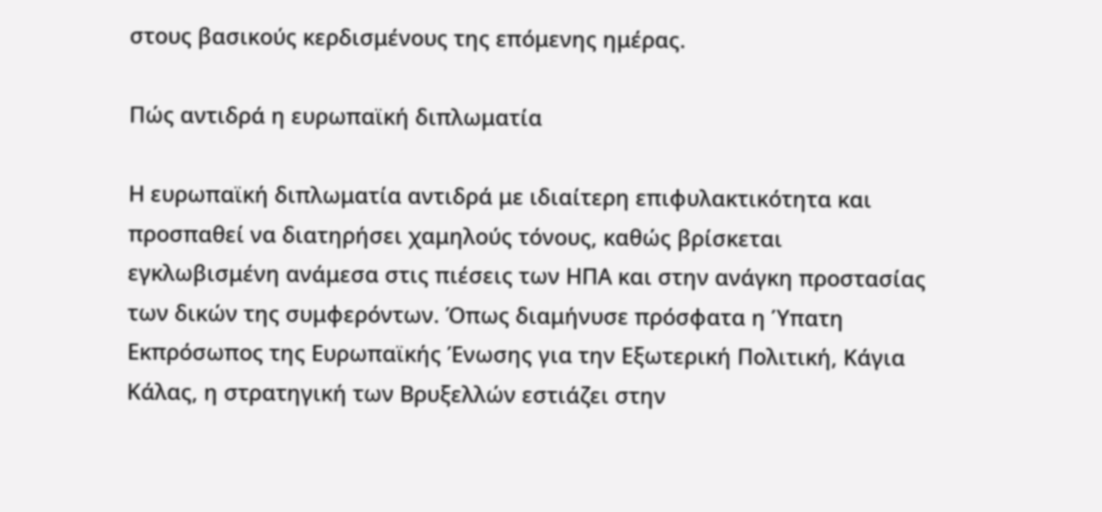στους βασικούς κερδισμένους της επόμενης ημέρας.

Πώς αντιδρά η ευρωπαϊκή διπλωματία

Η ευρωπαϊκή διπλωματία αντιδρά με ιδιαίτερη επιφυλακτικότητα και προσπαθεί να διατηρήσει χαμηλούς τόνους, καθώς βρίσκεται εγκλωβισμένη ανάμεσα στις πιέσεις των ΗΠΑ και στην ανάγκη προστασίας των δικών της συμφερόντων. Όπως διαμήνυσε πρόσφατα η Ύπατη Εκπρόσωπος της Ευρωπαϊκής Ένωσης για την Εξωτερική Πολιτική, Κάγια Κάλας, η στρατηγική των Βρυξελλών εστιάζει στην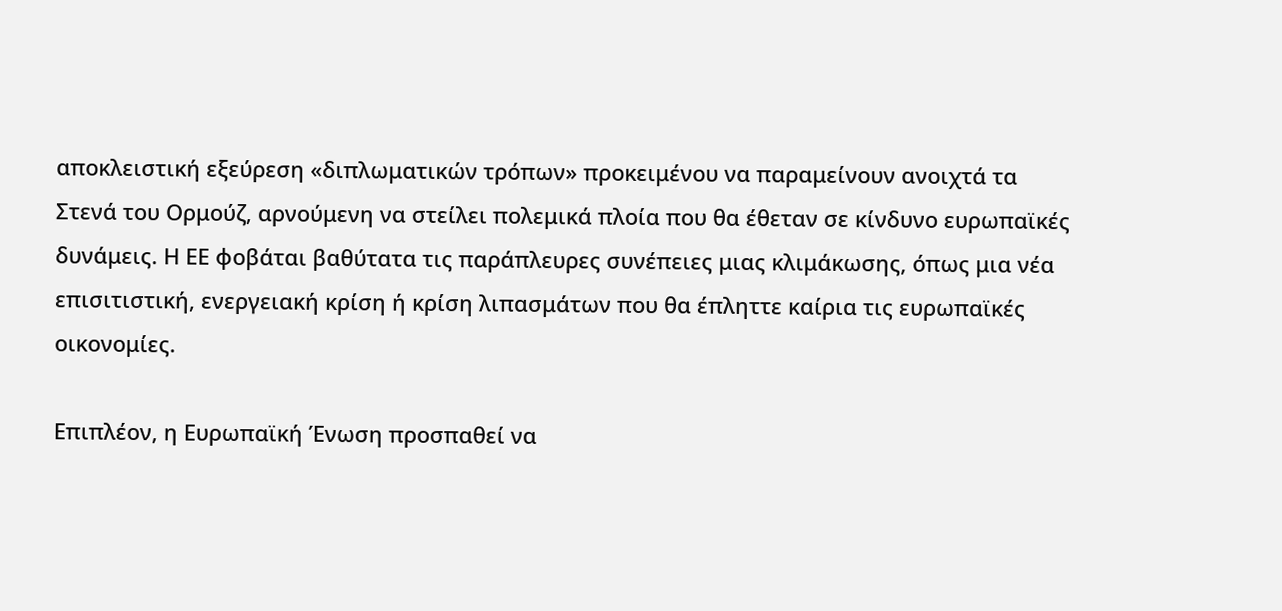αποκλειστική εξεύρεση «διπλωματικών τρόπων» προκειμένου να παραμείνουν ανοιχτά τα Στενά του Ορμούζ, αρνούμενη να στείλει πολεμικά πλοία που θα έθεταν σε κίνδυνο ευρωπαϊκές δυνάμεις. Η ΕΕ φοβάται βαθύτατα τις παράπλευρες συνέπειες μιας κλιμάκωσης, όπως μια νέα επισιτιστική, ενεργειακή κρίση ή κρίση λιπασμάτων που θα έπληττε καίρια τις ευρωπαϊκές οικονομίες.

Επιπλέον, η Ευρωπαϊκή Ένωση προσπαθεί να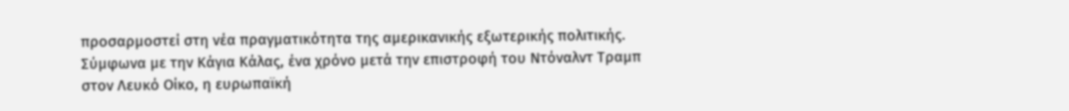προσαρμοστεί στη νέα πραγματικότητα της αμερικανικής εξωτερικής πολιτικής. Σύμφωνα με την Κάγια Κάλας, ένα χρόνο μετά την επιστροφή του Ντόναλντ Τραμπ στον Λευκό Οίκο, η ευρωπαϊκή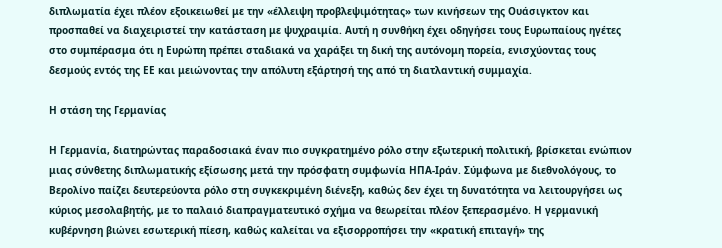διπλωματία έχει πλέον εξοικειωθεί με την «έλλειψη προβλεψιμότητας» των κινήσεων της Ουάσιγκτον και προσπαθεί να διαχειριστεί την κατάσταση με ψυχραιμία. Αυτή η συνθήκη έχει οδηγήσει τους Ευρωπαίους ηγέτες στο συμπέρασμα ότι η Ευρώπη πρέπει σταδιακά να χαράξει τη δική της αυτόνομη πορεία, ενισχύοντας τους δεσμούς εντός της ΕΕ και μειώνοντας την απόλυτη εξάρτησή της από τη διατλαντική συμμαχία.

Η στάση της Γερμανίας

Η Γερμανία, διατηρώντας παραδοσιακά έναν πιο συγκρατημένο ρόλο στην εξωτερική πολιτική, βρίσκεται ενώπιον μιας σύνθετης διπλωματικής εξίσωσης μετά την πρόσφατη συμφωνία ΗΠΑ-Ιράν. Σύμφωνα με διεθνολόγους, το Βερολίνο παίζει δευτερεύοντα ρόλο στη συγκεκριμένη διένεξη, καθώς δεν έχει τη δυνατότητα να λειτουργήσει ως κύριος μεσολαβητής, με το παλαιό διαπραγματευτικό σχήμα να θεωρείται πλέον ξεπερασμένο. Η γερμανική κυβέρνηση βιώνει εσωτερική πίεση, καθώς καλείται να εξισορροπήσει την «κρατική επιταγή» της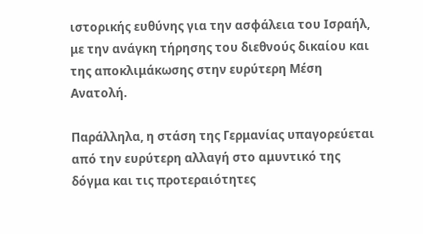ιστορικής ευθύνης για την ασφάλεια του Ισραήλ, με την ανάγκη τήρησης του διεθνούς δικαίου και της αποκλιμάκωσης στην ευρύτερη Μέση Ανατολή.

Παράλληλα, η στάση της Γερμανίας υπαγορεύεται από την ευρύτερη αλλαγή στο αμυντικό της δόγμα και τις προτεραιότητες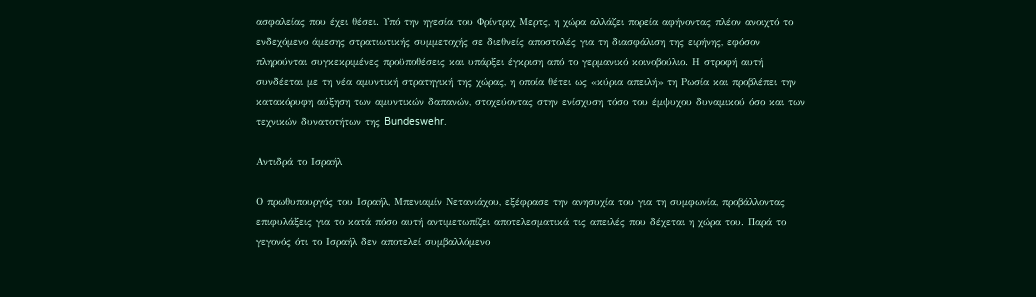ασφαλείας που έχει θέσει. Υπό την ηγεσία του Φρίντριχ Μερτς, η χώρα αλλάζει πορεία αφήνοντας πλέον ανοιχτό το ενδεχόμενο άμεσης στρατιωτικής συμμετοχής σε διεθνείς αποστολές για τη διασφάλιση της ειρήνης, εφόσον πληρούνται συγκεκριμένες προϋποθέσεις και υπάρξει έγκριση από το γερμανικό κοινοβούλιο. Η στροφή αυτή συνδέεται με τη νέα αμυντική στρατηγική της χώρας, η οποία θέτει ως «κύρια απειλή» τη Ρωσία και προβλέπει την κατακόρυφη αύξηση των αμυντικών δαπανών, στοχεύοντας στην ενίσχυση τόσο του έμψυχου δυναμικού όσο και των τεχνικών δυνατοτήτων της Bundeswehr.

Αντιδρά το Ισραήλ

Ο πρωθυπουργός του Ισραήλ, Μπενιαμίν Νετανιάχου, εξέφρασε την ανησυχία του για τη συμφωνία, προβάλλοντας επιφυλάξεις για το κατά πόσο αυτή αντιμετωπίζει αποτελεσματικά τις απειλές που δέχεται η χώρα του. Παρά το γεγονός ότι το Ισραήλ δεν αποτελεί συμβαλλόμενο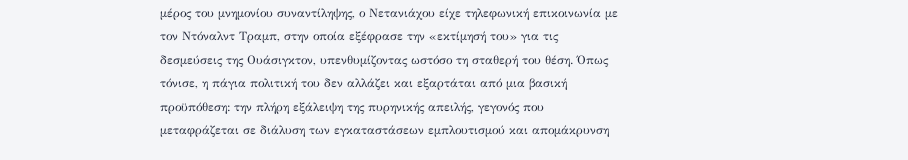μέρος του μνημονίου συναντίληψης, ο Νετανιάχου είχε τηλεφωνική επικοινωνία με τον Ντόναλντ Τραμπ, στην οποία εξέφρασε την «εκτίμησή του» για τις δεσμεύσεις της Ουάσιγκτον, υπενθυμίζοντας ωστόσο τη σταθερή του θέση. Όπως τόνισε, η πάγια πολιτική του δεν αλλάζει και εξαρτάται από μια βασική προϋπόθεση: την πλήρη εξάλειψη της πυρηνικής απειλής, γεγονός που μεταφράζεται σε διάλυση των εγκαταστάσεων εμπλουτισμού και απομάκρυνση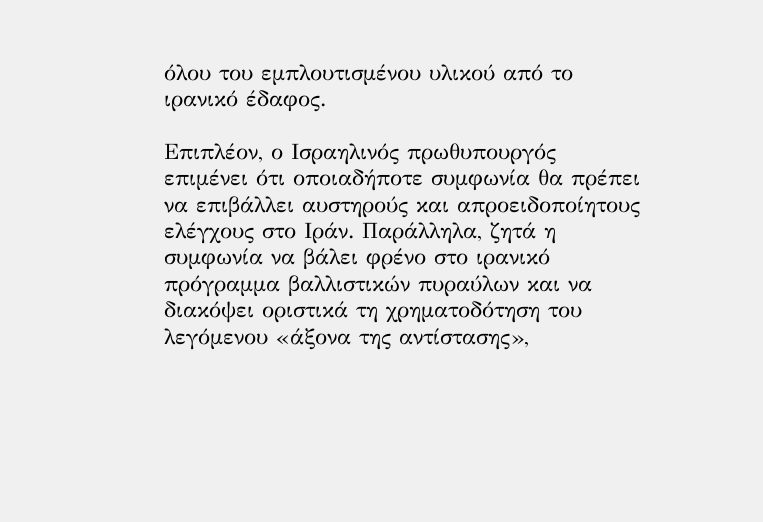όλου του εμπλουτισμένου υλικού από το ιρανικό έδαφος.

Επιπλέον, ο Ισραηλινός πρωθυπουργός επιμένει ότι οποιαδήποτε συμφωνία θα πρέπει να επιβάλλει αυστηρούς και απροειδοποίητους ελέγχους στο Ιράν. Παράλληλα, ζητά η συμφωνία να βάλει φρένο στο ιρανικό πρόγραμμα βαλλιστικών πυραύλων και να διακόψει οριστικά τη χρηματοδότηση του λεγόμενου «άξονα της αντίστασης»,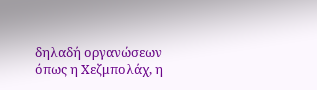δηλαδή οργανώσεων όπως η Χεζμπολάχ, η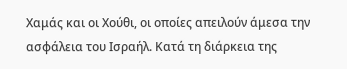Χαμάς και οι Χούθι, οι οποίες απειλούν άμεσα την ασφάλεια του Ισραήλ. Κατά τη διάρκεια της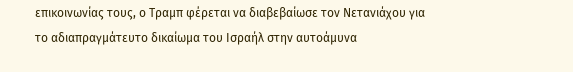επικοινωνίας τους, ο Τραμπ φέρεται να διαβεβαίωσε τον Νετανιάχου για το αδιαπραγμάτευτο δικαίωμα του Ισραήλ στην αυτοάμυνα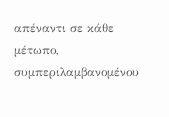απέναντι σε κάθε μέτωπο, συμπεριλαμβανομένου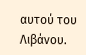αυτού του Λιβάνου.